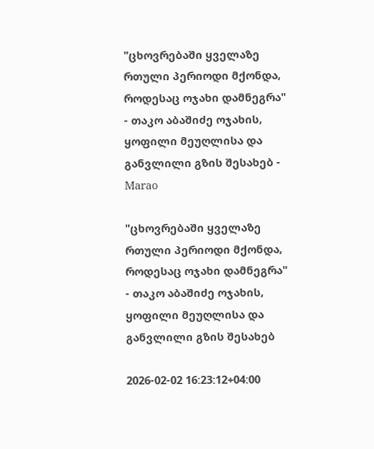"ცხოვრებაში ყველაზე რთული პერიოდი მქონდა, როდესაც ოჯახი დამნეგრა" - თაკო აბაშიძე ოჯახის, ყოფილი მეუღლისა და განვლილი გზის შესახებ - Marao

"ცხოვრებაში ყველაზე რთული პერიოდი მქონდა, როდესაც ოჯახი დამნეგრა" - თაკო აბაშიძე ოჯახის, ყოფილი მეუღლისა და განვლილი გზის შესახებ

2026-02-02 16:23:12+04:00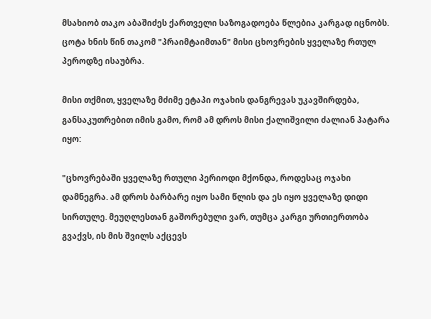მსახიობ თაკო აბაშიძეს ქართველი საზოგადოება წლებია კარგად იცნობს. ცოტა ხნის წინ თაკომ "პრაიმტაიმთან" მისი ცხოვრების ყველაზე რთულ პეროდზე ისაუბრა.

მისი თქმით, ყველაზე მძიმე ეტაპი ოჯახის დანგრევას უკავშირდება, განსაკუთრებით იმის გამო, რომ ამ დროს მისი ქალიშვილი ძალიან პატარა იყო:

"ცხოვრებაში ყველაზე რთული პერიოდი მქონდა, როდესაც ოჯახი დამნეგრა. ამ დროს ბარბარე იყო სამი წლის და ეს იყო ყველაზე დიდი სირთულე. მეუღლესთან გაშორებული ვარ, თუმცა კარგი ურთიერთობა გვაქვს, ის მის შვილს აქცევს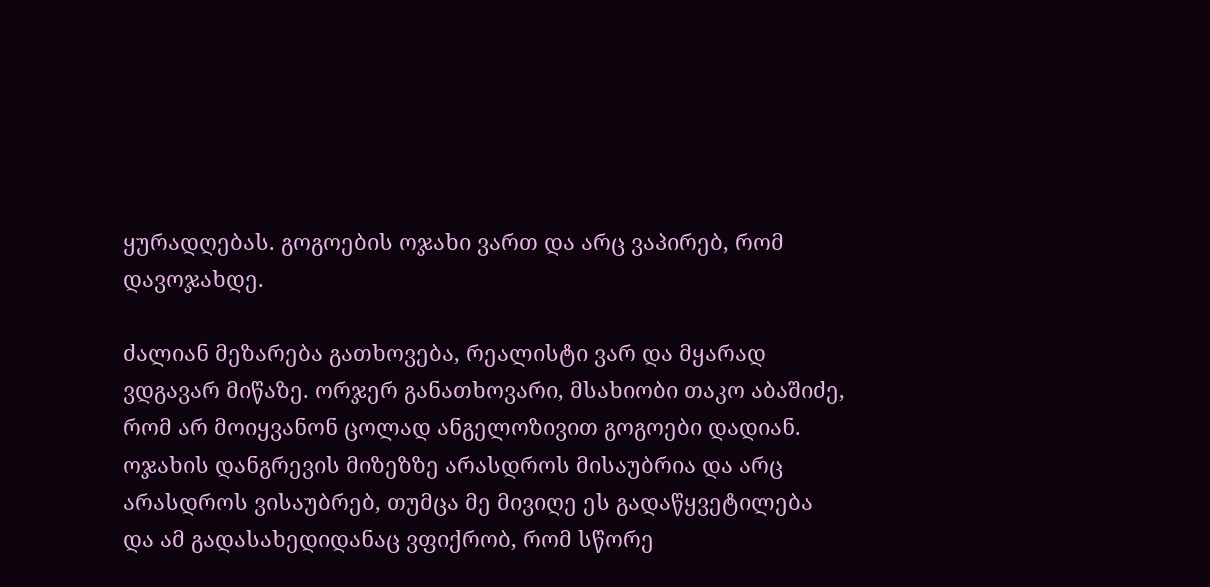ყურადღებას. გოგოების ოჯახი ვართ და არც ვაპირებ, რომ დავოჯახდე.

ძალიან მეზარება გათხოვება, რეალისტი ვარ და მყარად ვდგავარ მიწაზე. ორჯერ განათხოვარი, მსახიობი თაკო აბაშიძე, რომ არ მოიყვანონ ცოლად ანგელოზივით გოგოები დადიან. ოჯახის დანგრევის მიზეზზე არასდროს მისაუბრია და არც არასდროს ვისაუბრებ, თუმცა მე მივიღე ეს გადაწყვეტილება და ამ გადასახედიდანაც ვფიქრობ, რომ სწორე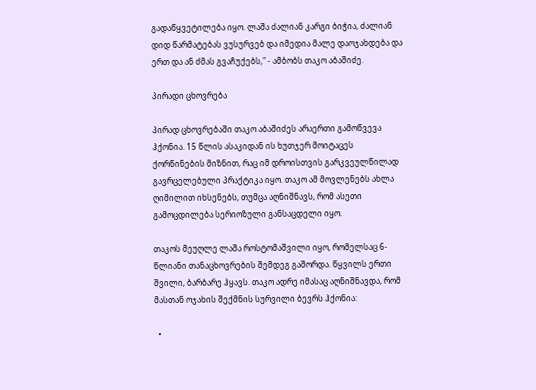გადაწყვეტილება იყო. ლაშა ძალიან კარგი ბიჭია, ძალიან დიდ წარმატებას ვუსურვებ და იმედია მალე დაოჯახდება და ერთ და ან ძმას გვაჩუქებს," - ამბობს თაკო აბაშიძე.

პირადი ცხოვრება

პირად ცხოვრებაში თაკო აბაშიძეს არაერთი გამოწვევა ჰქონია. 15 წლის ასაკიდან ის ხუთჯერ მოიტაცეს ქორწინების მიზნით, რაც იმ დროისთვის გარკვეულწილად გავრცელებული პრაქტიკა იყო. თაკო ამ მოვლენებს ახლა ღიმილით იხსენებს, თუმცა აღნიშნავს, რომ ასეთი გამოცდილება სერიოზული განსაცდელი იყო.

თაკოს მეუღლე ლაშა როსტომაშვილი იყო, რომელსაც 6-წლიანი თანაცხოვრების შემდეგ გაშორდა. წყვილს ერთი შვილი, ბარბარე ჰყავს. თაკო ადრე იმასაც აღნიშნავდა, რომ მასთან ოჯახის შექმნის სურვილი ბევრს ჰქონია:

  •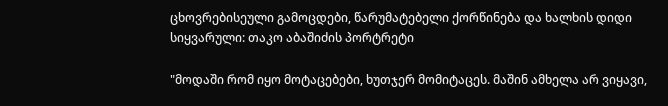ცხოვრებისეული გამოცდები, წარუმატებელი ქორწინება და ხალხის დიდი სიყვარული: თაკო აბაშიძის პორტრეტი

"მოდაში რომ იყო მოტაცებები, ხუთჯერ მომიტაცეს. მაშინ ამხელა არ ვიყავი,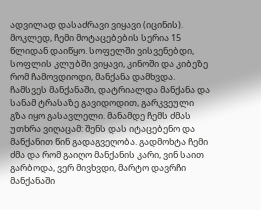ადვილად დასაძრავი ვიყავი (იცინის). მოკლედ, ჩემი მოტაცებების სერია 15 წლიდან დაიწყო. სოფელში ვისვენებდი, სოფლის კლუბში ვიყავი, კინოში და კიბეზე რომ ჩამოვდიოდი, მანქანა დამხვდა. ჩამსვეს მანქანაში, დატრიალდა მანქანა და სანამ ტრასაზე გავიდოდით, გარკვეული გზა იყო გასავლელი. მანამდე ჩემს ძმას უთხრა ვიღაცამ: შენს დას იტაცებენო და მანქანით წინ გადაგვეღობა. გადმოხტა ჩემი ძმა და რომ გაიღო მანქანის კარი, ვინ საით გარბოდა, ვერ მივხვდი, მარტო დავრჩი მანქანაში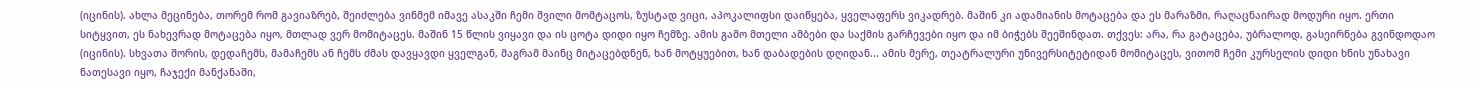(იცინის). ახლა მეცინება, თორემ რომ გავიაზრებ, შეიძლება ვინმემ იმავე ასაკში ჩემი შვილი მომტაცოს, ზუსტად ვიცი, აპოკალიფსი დაიწყება, ყველაფერს ვიკადრებ. მაშინ კი ადამიანის მოტაცება და ეს მარაზმი, რაღაცნაირად მოდური იყო. ერთი სიტყვით, ეს ნახევრად მოტაცება იყო, მთლად ვერ მომიტაცეს. მაშინ 15 წლის ვიყავი და ის ცოტა დიდი იყო ჩემზე. ამის გამო მთელი ამბები და საქმის გარჩევები იყო და იმ ბიჭებს შეეშინდათ. თქვეს: არა, რა გატაცება, უბრალოდ, გასეირნება გვინდოდაო (იცინის). სხვათა შორის, დედაჩემს, მამაჩემს ან ჩემს ძმას დავყავდი ყველგან, მაგრამ მაინც მიტაცებდნენ, ხან მოტყუებით, ხან დაბადების დღიდან... ამის მერე, თეატრალური უნივერსიტეტიდან მომიტაცეს, ვითომ ჩემი კურსელის დიდი ხნის უნახავი ნათესავი იყო, ჩაჯექი მანქანაში,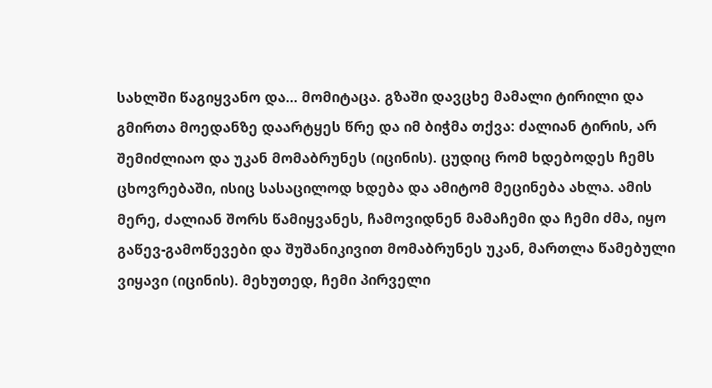სახლში წაგიყვანო და... მომიტაცა. გზაში დავცხე მამალი ტირილი და გმირთა მოედანზე დაარტყეს წრე და იმ ბიჭმა თქვა: ძალიან ტირის, არ შემიძლიაო და უკან მომაბრუნეს (იცინის). ცუდიც რომ ხდებოდეს ჩემს ცხოვრებაში, ისიც სასაცილოდ ხდება და ამიტომ მეცინება ახლა. ამის მერე, ძალიან შორს წამიყვანეს, ჩამოვიდნენ მამაჩემი და ჩემი ძმა, იყო გაწევ-გამოწევები და შუშანიკივით მომაბრუნეს უკან, მართლა წამებული ვიყავი (იცინის). მეხუთედ, ჩემი პირველი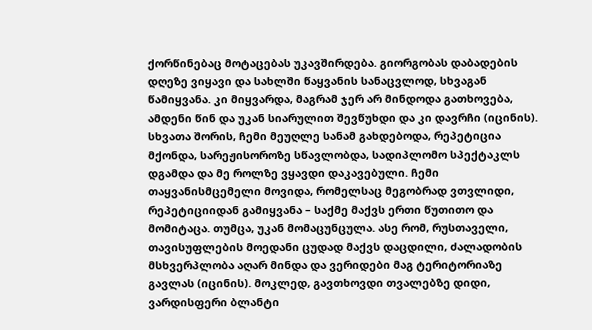ქორწინებაც მოტაცებას უკავშირდება. გიორგობას დაბადების დღეზე ვიყავი და სახლში წაყვანის სანაცვლოდ, სხვაგან წამიყვანა. კი მიყვარდა, მაგრამ ჯერ არ მინდოდა გათხოვება, ამდენი წინ და უკან სიარულით შევწუხდი და კი დავრჩი (იცინის). სხვათა შორის, ჩემი მეუღლე სანამ გახდებოდა, რეპეტიცია მქონდა, სარეჟისოროზე სწავლობდა, სადიპლომო სპექტაკლს დგამდა და მე როლზე ვყავდი დაკავებული. ჩემი თაყვანისმცემელი მოვიდა, რომელსაც მეგობრად ვთვლიდი, რეპეტიციიდან გამიყვანა – საქმე მაქვს ერთი წუთითო და მომიტაცა. თუმცა, უკან მომაცუნცულა. ასე რომ, რუსთაველი, თავისუფლების მოედანი ცუდად მაქვს დაცდილი, ძალადობის მსხვერპლობა აღარ მინდა და ვერიდები მაგ ტერიტორიაზე გავლას (იცინის). მოკლედ, გავთხოვდი თვალებზე დიდი, ვარდისფერი ბლანტი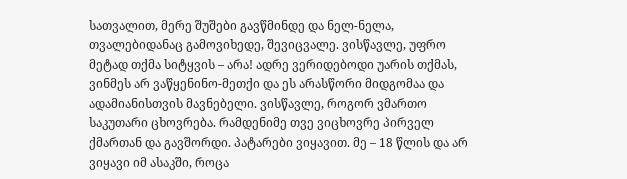სათვალით, მერე შუშები გავწმინდე და ნელ-ნელა, თვალებიდანაც გამოვიხედე, შევიცვალე. ვისწავლე, უფრო მეტად თქმა სიტყვის – არა! ადრე ვერიდებოდი უარის თქმას, ვინმეს არ ვაწყენინო-მეთქი და ეს არასწორი მიდგომაა და ადამიანისთვის მავნებელი. ვისწავლე, როგორ ვმართო საკუთარი ცხოვრება. რამდენიმე თვე ვიცხოვრე პირველ ქმართან და გავშორდი. პატარები ვიყავით. მე – 18 წლის და არ ვიყავი იმ ასაკში, როცა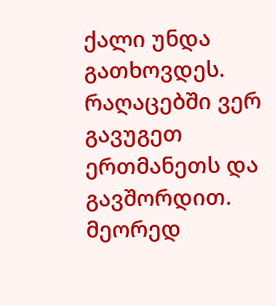ქალი უნდა გათხოვდეს. რაღაცებში ვერ გავუგეთ ერთმანეთს და გავშორდით. მეორედ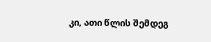კი, ათი წლის შემდეგ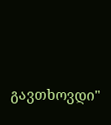გავთხოვდი"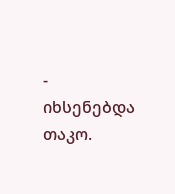- იხსენებდა თაკო.